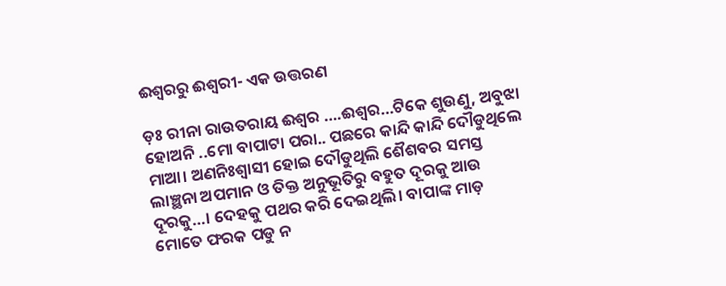ଈଶ୍ୱରରୁ ଈଶ୍ୱରୀ- ଏକ ଉତ୍ତରଣ

ଡ଼ଃ ରୀନା ରାଉତରାୟ ଈଶ୍ୱର ….ଈଶ୍ୱର…ଟିକେ ଶୁଉଣୁ, ଅବୁଝା ହୋଅନି ..ମୋ ବାପାଟା ପରା.. ପଛରେ କାନ୍ଦି କାନ୍ଦି ଦୌଡୁଥିଲେ ମାଆ। ଅଣନିଃଶ୍ୱାସୀ ହୋଇ ଦୌଡୁଥିଲି ଶୈଶବର ସମସ୍ତ ଲାଞ୍ଛନା ଅପମାନ ଓ ତିକ୍ତ ଅନୁଭୂତିରୁ ବହୁତ ଦୂରକୁ ଆଉ ଦୂରକୁ…। ଦେହକୁ ପଥର କରି ଦେଇଥିଲି। ବାପାଙ୍କ ମାଡ଼ ମୋତେ ଫରକ ପଡୁ ନ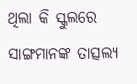ଥିଲା କି ସ୍କୁଲରେ ସାଙ୍ଗମାନଙ୍କ ତାତ୍ସଲ୍ୟ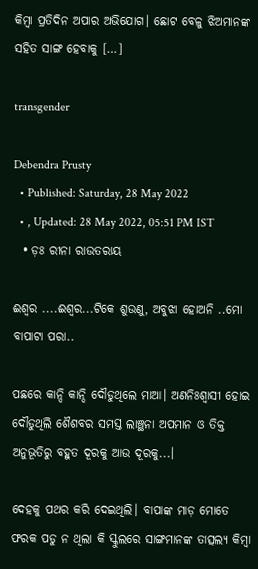କିମ୍ବା ପ୍ରତିଦିନ ଅପାର ଅଭିଯୋଗ। ଛୋଟ ବେଳୁ ଝିଅମାନଙ୍କ ସହିତ ସାଙ୍ଗ ହେବାକୁ […]

transgender

Debendra Prusty
  • Published: Saturday, 28 May 2022
  • , Updated: 28 May 2022, 05:51 PM IST
  • ଡ଼ଃ ରୀନା ରାଉତରାୟ

ଈଶ୍ୱର ....ଈଶ୍ୱର...ଟିକେ ଶୁଉଣୁ, ଅବୁଝା ହୋଅନି ..ମୋ ବାପାଟା ପରା..

ପଛରେ କାନ୍ଦି କାନ୍ଦି ଦୌଡୁଥିଲେ ମାଆ। ଅଣନିଃଶ୍ୱାସୀ ହୋଇ ଦୌଡୁଥିଲି ଶୈଶବର ସମସ୍ତ ଲାଞ୍ଛନା ଅପମାନ ଓ ତିକ୍ତ ଅନୁଭୂତିରୁ ବହୁତ ଦୂରକୁ ଆଉ ଦୂରକୁ...।

ଦେହକୁ ପଥର କରି ଦେଇଥିଲି। ବାପାଙ୍କ ମାଡ଼ ମୋତେ ଫରକ ପଡୁ ନ ଥିଲା କି ସ୍କୁଲରେ ସାଙ୍ଗମାନଙ୍କ ତାତ୍ସଲ୍ୟ କିମ୍ବା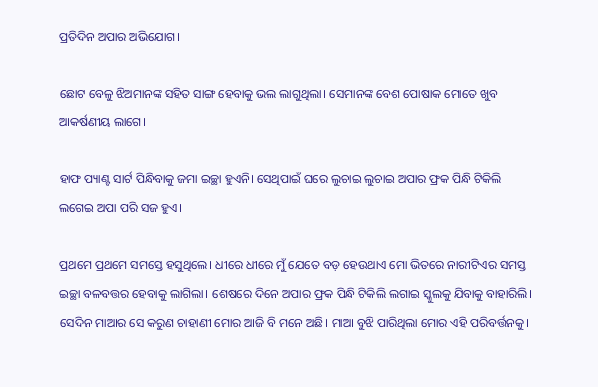ପ୍ରତିଦିନ ଅପାର ଅଭିଯୋଗ।

ଛୋଟ ବେଳୁ ଝିଅମାନଙ୍କ ସହିତ ସାଙ୍ଗ ହେବାକୁ ଭଲ ଲାଗୁଥିଲା। ସେମାନଙ୍କ ବେଶ ପୋଷାକ ମୋତେ ଖୁବ ଆକର୍ଷଣୀୟ ଲାଗେ।

ହାଫ ପ୍ୟାଣ୍ଟ ସାର୍ଟ ପିନ୍ଧିବାକୁ ଜମା ଇଚ୍ଛା ହୁଏନି। ସେଥିପାଇଁ ଘରେ ଲୁଚାଇ ଲୁଚାଇ ଅପାର ଫ୍ରକ ପିନ୍ଧି ଟିକିଲି ଲଗେଇ ଅପା ପରି ସଜ ହୁଏ।

ପ୍ରଥମେ ପ୍ରଥମେ ସମସ୍ତେ ହସୁଥିଲେ। ଧୀରେ ଧୀରେ ମୁଁ ଯେତେ ବଡ଼ ହେଉଥାଏ ମୋ ଭିତରେ ନାରୀଟିଏର ସମସ୍ତ ଇଚ୍ଛା ବଳବତ୍ତର ହେବାକୁ ଲାଗିଲା। ଶେଷରେ ଦିନେ ଅପାର ଫ୍ରକ ପିନ୍ଧି ଟିକିଲି ଲଗାଇ ସ୍କୁଲକୁ ଯିବାକୁ ବାହାରିଲି। ସେଦିନ ମାଆର ସେ କରୁଣ ଚାହାଣୀ ମୋର ଆଜି ବି ମନେ ଅଛି। ମାଆ ବୁଝି ପାରିଥିଲା ମୋର ଏହି ପରିବର୍ତ୍ତନକୁ।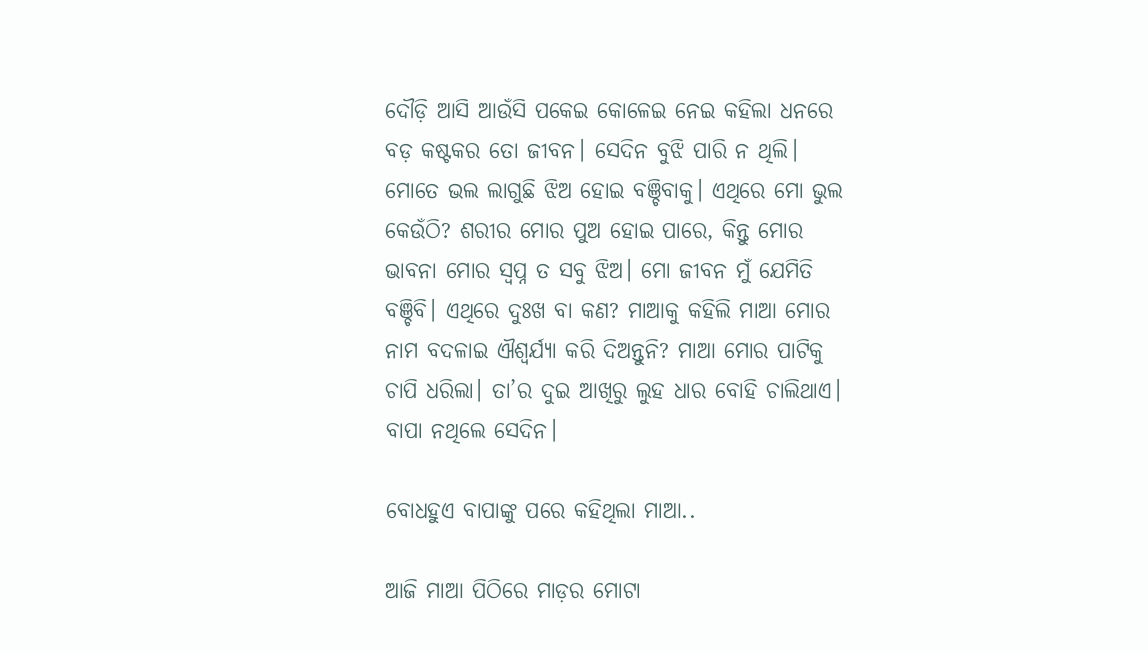ଦୌଡ଼ି ଆସି ଆଉଁସି ପକେଇ କୋଳେଇ ନେଇ କହିଲା ଧନରେ ବଡ଼ କଷ୍ଟକର ତୋ ଜୀବନ। ସେଦିନ ବୁଝି ପାରି ନ ଥିଲି। ମୋତେ ଭଲ ଲାଗୁଛି ଝିଅ ହୋଇ ବଞ୍ଚିବାକୁ। ଏଥିରେ ମୋ ଭୁଲ କେଉଁଠି? ଶରୀର ମୋର ପୁଅ ହୋଇ ପାରେ, କିନ୍ତୁ ମୋର ଭାବନା ମୋର ସ୍ୱପ୍ନ ତ ସବୁ ଝିଅ। ମୋ ଜୀବନ ମୁଁ ଯେମିତି ବଞ୍ଚିବି। ଏଥିରେ ଦୁଃଖ ବା କଣ? ମାଆକୁ କହିଲି ମାଆ ମୋର ନାମ ବଦଳାଇ ଐଶ୍ୱର୍ଯ୍ୟା କରି ଦିଅନ୍ତୁନି? ମାଆ ମୋର ପାଟିକୁ ଚାପି ଧରିଲା। ତା’ର ଦୁଇ ଆଖିରୁ ଲୁହ ଧାର ବୋହି ଚାଲିଥାଏ। ବାପା ନଥିଲେ ସେଦିନ।

ବୋଧହୁଏ ବାପାଙ୍କୁ ପରେ କହିଥିଲା ମାଆ..

ଆଜି ମାଆ ପିଠିରେ ମାଡ଼ର ମୋଟା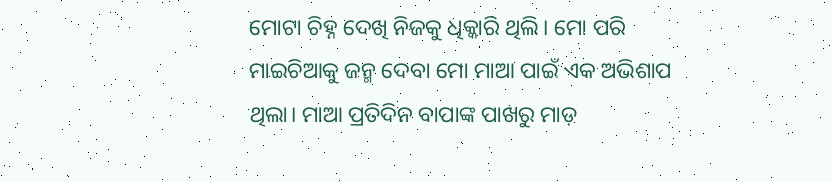ମୋଟା ଚିହ୍ନ ଦେଖି ନିଜକୁ ଧିକ୍କାରି ଥିଲି। ମୋ ପରି ମାଇଚିଆକୁ ଜନ୍ମ ଦେବା ମୋ ମାଆ ପାଇଁ ଏକ ଅଭିଶାପ ଥିଲା। ମାଆ ପ୍ରତିଦିନ ବାପାଙ୍କ ପାଖରୁ ମାଡ଼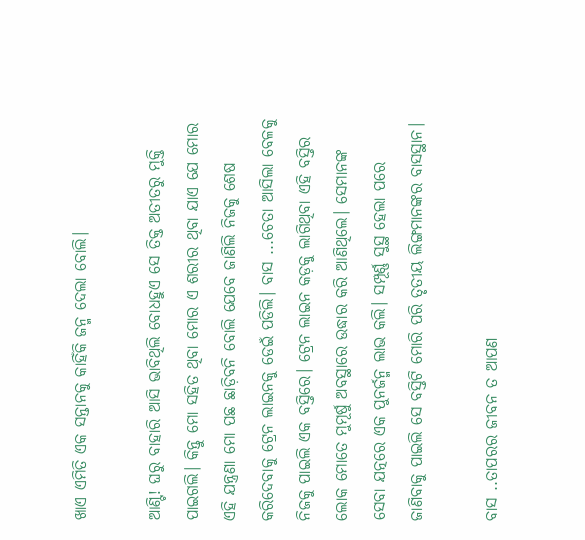ଖାଏ ଏମିତି ଏକ ସନ୍ତାନକୁ କାହିଁକି ଜନ୍ମ ଦେଲା ବୋଲି।

ଆଣ୍ଟି! ଘରୁ ବାହାରି ଆସି ଭାବିଥିଲି ବୋଧହୁଏ ସେ ତିକ୍ତ ଅତୀତରୁ ମୁକ୍ତି ପାଇଗଲି। କିନ୍ତୁ ମୋ ସହିତ ଥିବା ମୋର ଏ ଶରୀର ଥିବା ଯାଏ ଯେ ମୋର ଏହି ଯନ୍ତ୍ରଣା ମୋ ପଛ ଛାଡ଼ିବନି ବୋଲି ଯେବେ ଜାଣିଲି ନିଜକୁ ଶେଷ କରିଦେବାକୁ ଟ୍ରେନ ଲାଇନକୁ ଡେଇଁ ପଡିଲି। ବାସ ...ଚେତା ଆସିଲା ବେଳକୁ ନିଜକୁ ପାଇଲି ଏକ ବସ୍ତିରେ। ଟ୍ରେନ ଲାଇନ କଡ଼କୁ ଲାଗିଥିବା ଏହି ବସ୍ତିର ଲୋକ ମୋତେ ମୁମୂର୍ଷୁ ଅବସ୍ଥାରେ ଉଦ୍ଧାର କରି ଆଣିଥିଲେ। ସେମାନଙ୍କ ସେବା ଯତ୍ନରେ ଏକ ପୁନର୍ଜନ୍ମ ଲାଭ କଲି। ସମ୍ପୂର୍ଣ୍ଣ ସୁସ୍ଥ ହେଲା ପରେ ଜାଣିବାକୁ ପାଇଲି ସେ ବସ୍ତିଟି ମୋରି ପରି ତୃତୀୟ ଲିଙ୍ଗମାନଙ୍କର ବାସସ୍ଥାନ।

ବାସ ..ତାପରର ଜୀବନ ତ ଆପଣ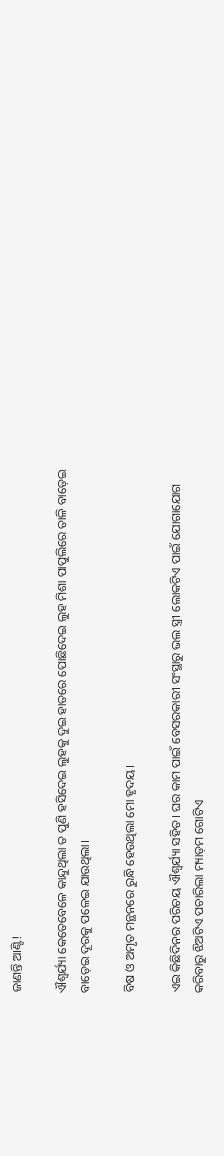ଜାଣନ୍ତି ଆଣ୍ଟି!

ଐଶ୍ୱର୍ଯ୍ୟା କେତେବେଳେ କାନ୍ଦୁଥିଲା ତ ପୁଣି ହସିଦେଇ ଲୁହକୁ ଦୁଇ ହାତରେ ପୋଛିଦେଇ ଲୁହ ମିଶା ପାପୁଲିରେ ତାଳି ବାଡ଼େଇ ବାଡ଼େଇ ଦୂରକୁ ପଳେଇ ଯାଉଥିଲା।

ବିଷ ଓ ଅମୃତ ମନ୍ଥନରେ ରୁନ୍ଧି ହେଉଥିଲା ମୋ ହୃଦୟ।

ଏଇ କିଛିଦିନର ପରିଚୟ ଐଶ୍ୱର୍ଯ୍ୟା ସହିତ। ଘର କାମ ପାଇଁ ବେସରକାରୀ ସଂସ୍ଥାରୁ ଭଲ ସ୍ତ୍ରୀ ଲୋକଟିଏ ପାଇଁ ଯୋଗାଯୋଗ କରିବାରୁ ଝିଅଟିଏ ପଚାରିଲା ମ୍ୟାଡ଼ମ ଗୋଟିଏ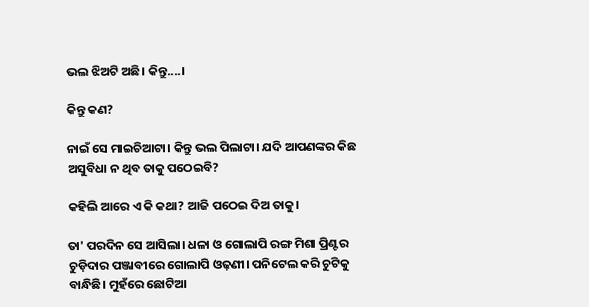ଭଲ ଝିଅଟି ଅଛି। କିନ୍ତୁ....।

କିନ୍ତୁ କଣ?

ନାଇଁ ସେ ମାଇଚିଆଟା। କିନ୍ତୁ ଭଲ ପିଲାଟା। ଯଦି ଆପଣଙ୍କର କିଛ ଅସୁବିଧା ନ ଥିବ ତାକୁ ପଠେଇବି?

କହିଲି ଆରେ ଏ କି କଥା? ଆଜି ପଠେଇ ଦିଅ ତାକୁ।

ତା' ପରଦିନ ସେ ଆସିଲା। ଧଳା ଓ ଗୋଲାପି ରଙ୍ଗ ମିଶା ପ୍ରିଣ୍ଟର ଚୁଡ଼ିଦାର ପଞ୍ଜାବୀରେ ଗୋଲାପି ଓଢ଼ଣୀ। ପନିଟେଲ କରି ଚୁଟିକୁ ବାନ୍ଧିଛି। ମୁହଁରେ ଛୋଟିଆ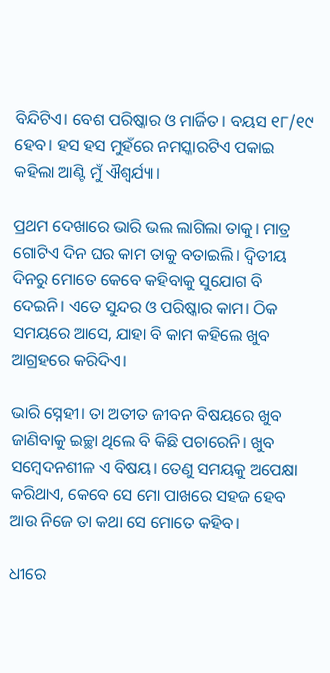ବିନ୍ଦିଟିଏ। ବେଶ ପରିଷ୍କାର ଓ ମାର୍ଜିତ। ବୟସ ୧୮/୧୯ ହେବ। ହସ ହସ ମୁହଁରେ ନମସ୍କାରଟିଏ ପକାଇ କହିଲା ଆଣ୍ଟି ମୁଁ ଐଶ୍ୱର୍ଯ୍ୟା।

ପ୍ରଥମ ଦେଖାରେ ଭାରି ଭଲ ଲାଗିଲା ତାକୁ। ମାତ୍ର ଗୋଟିଏ ଦିନ ଘର କାମ ତାକୁ ବତାଇଲି। ଦ୍ଵିତୀୟ ଦିନରୁ ମୋତେ କେବେ କହିବାକୁ ସୁଯୋଗ ବି ଦେଇନି। ଏତେ ସୁନ୍ଦର ଓ ପରିଷ୍କାର କାମ। ଠିକ ସମୟରେ ଆସେ, ଯାହା ବି କାମ କହିଲେ ଖୁବ ଆଗ୍ରହରେ କରିଦିଏ।

ଭାରି ସ୍ନେହୀ। ତା ଅତୀତ ଜୀବନ ବିଷୟରେ ଖୁବ ଜାଣିବାକୁ ଇଚ୍ଛା ଥିଲେ ବି କିଛି ପଚାରେନି। ଖୁବ ସମ୍ବେଦନଶୀଳ ଏ ବିଷୟ। ତେଣୁ ସମୟକୁ ଅପେକ୍ଷା କରିଥାଏ, କେବେ ସେ ମୋ ପାଖରେ ସହଜ ହେବ ଆଉ ନିଜେ ତା କଥା ସେ ମୋତେ କହିବ।

ଧୀରେ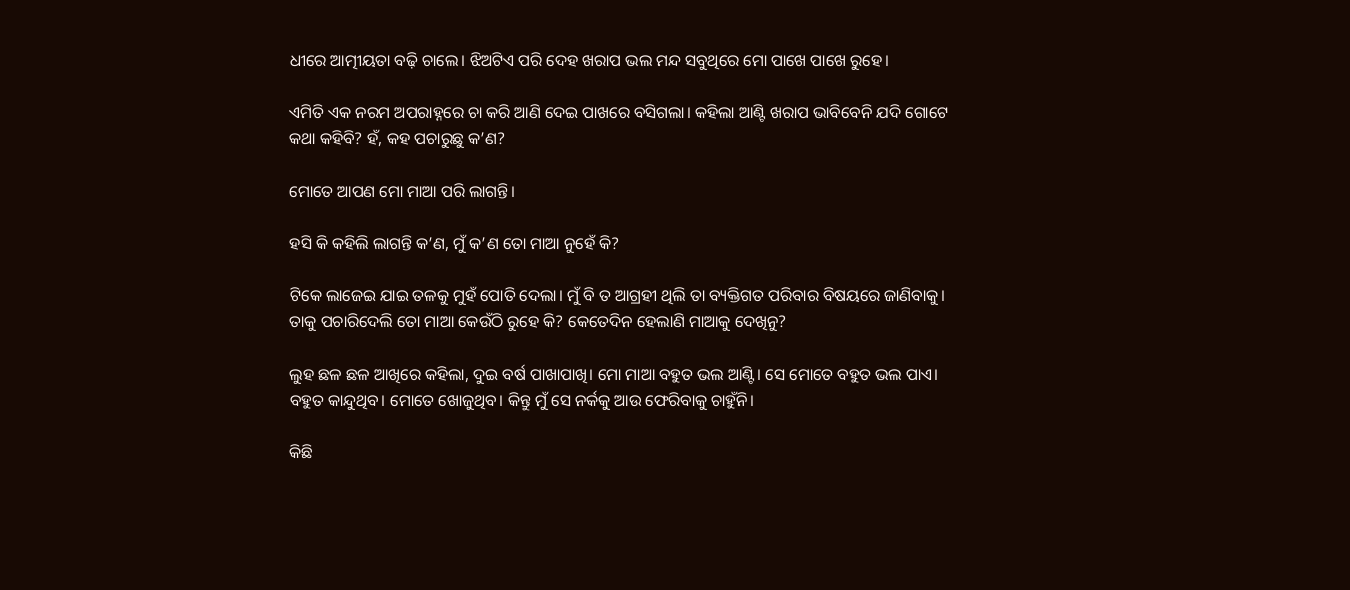ଧୀରେ ଆତ୍ମୀୟତା ବଢ଼ି ଚାଲେ। ଝିଅଟିଏ ପରି ଦେହ ଖରାପ ଭଲ ମନ୍ଦ ସବୁଥିରେ ମୋ ପାଖେ ପାଖେ ରୁହେ।

ଏମିତି ଏକ ନରମ ଅପରାହ୍ନରେ ଚା କରି ଆଣି ଦେଇ ପାଖରେ ବସିଗଲା। କହିଲା ଆଣ୍ଟି ଖରାପ ଭାବିବେନି ଯଦି ଗୋଟେ କଥା କହିବି? ହଁ, କହ ପଚାରୁଛୁ କ’ଣ?

ମୋତେ ଆପଣ ମୋ ମାଆ ପରି ଲାଗନ୍ତି।

ହସି କି କହିଲି ଲାଗନ୍ତି କ’ଣ, ମୁଁ କ’ଣ ତୋ ମାଆ ନୁହେଁ କି?

ଟିକେ ଲାଜେଇ ଯାଇ ତଳକୁ ମୁହଁ ପୋତି ଦେଲା। ମୁଁ ବି ତ ଆଗ୍ରହୀ ଥିଲି ତା ବ୍ୟକ୍ତିଗତ ପରିବାର ବିଷୟରେ ଜାଣିବାକୁ। ତାକୁ ପଚାରିଦେଲି ତୋ ମାଆ କେଉଁଠି ରୁହେ କି? କେତେଦିନ ହେଲାଣି ମାଆକୁ ଦେଖିନୁ?

ଲୁହ ଛଳ ଛଳ ଆଖିରେ କହିଲା, ଦୁଇ ବର୍ଷ ପାଖାପାଖି। ମୋ ମାଆ ବହୁତ ଭଲ ଆଣ୍ଟି। ସେ ମୋତେ ବହୁତ ଭଲ ପାଏ। ବହୁତ କାନ୍ଦୁଥିବ। ମୋତେ ଖୋଜୁଥିବ। କିନ୍ତୁ ମୁଁ ସେ ନର୍କକୁ ଆଉ ଫେରିବାକୁ ଚାହୁଁନି।

କିଛି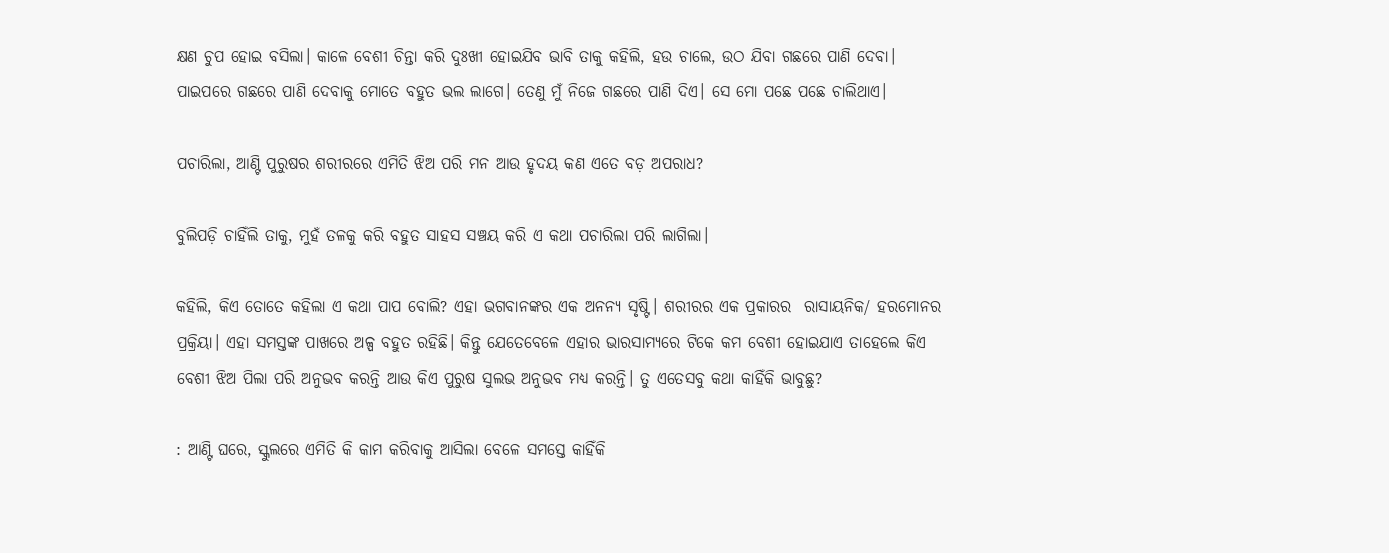କ୍ଷଣ ଚୁପ ହୋଇ ବସିଲା। କାଳେ ବେଶୀ ଚିନ୍ତା କରି ଦୁଃଖୀ ହୋଇଯିବ ଭାବି ତାକୁ କହିଲି, ହଉ ଚାଲେ, ଉଠ ଯିବା ଗଛରେ ପାଣି ଦେବା। ପାଇପରେ ଗଛରେ ପାଣି ଦେବାକୁ ମୋତେ ବହୁତ ଭଲ ଲାଗେ। ତେଣୁ ମୁଁ ନିଜେ ଗଛରେ ପାଣି ଦିଏ। ସେ ମୋ ପଛେ ପଛେ ଚାଲିଥାଏ।

ପଚାରିଲା, ଆଣ୍ଟି ପୁରୁଷର ଶରୀରରେ ଏମିତି ଝିଅ ପରି ମନ ଆଉ ହୃଦୟ କଣ ଏତେ ବଡ଼ ଅପରାଧ?

ବୁଲିପଡ଼ି ଚାହିଁଲି ତାକୁ, ମୁହଁ ତଳକୁ କରି ବହୁତ ସାହସ ସଞ୍ଚୟ କରି ଏ କଥା ପଚାରିଲା ପରି ଲାଗିଲା।

କହିଲି, କିଏ ତୋତେ କହିଲା ଏ କଥା ପାପ ବୋଲି? ଏହା ଭଗବାନଙ୍କର ଏକ ଅନନ୍ୟ ସୃଷ୍ଟି। ଶରୀରର ଏକ ପ୍ରକାରର  ରାସାୟନିକ/ ହରମୋନର ପ୍ରକ୍ରିୟା। ଏହା ସମସ୍ତଙ୍କ ପାଖରେ ଅଳ୍ପ ବହୁତ ରହିଛି। କିନ୍ତୁ ଯେତେବେଳେ ଏହାର ଭାରସାମ୍ୟରେ ଟିକେ କମ ବେଶୀ ହୋଇଯାଏ ତାହେଲେ କିଏ ବେଶୀ ଝିଅ ପିଲା ପରି ଅନୁଭବ କରନ୍ତି ଆଉ କିଏ ପୁରୁଷ ସୁଲଭ ଅନୁଭବ ମଧ୍ୟ କରନ୍ତି। ତୁ ଏତେସବୁ କଥା କାହିଁକି ଭାବୁଛୁ?

: ଆଣ୍ଟି ଘରେ, ସ୍କୁଲରେ ଏମିତି କି କାମ କରିବାକୁ ଆସିଲା ବେଳେ ସମସ୍ତେ କାହିଁକି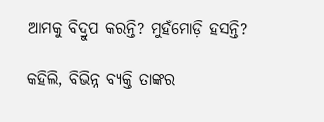ଆମକୁ ବିଦ୍ରୁପ କରନ୍ତି? ମୁହଁମୋଡ଼ି ହସନ୍ତି?

କହିଲି, ବିଭିନ୍ନ ବ୍ୟକ୍ତି ତାଙ୍କର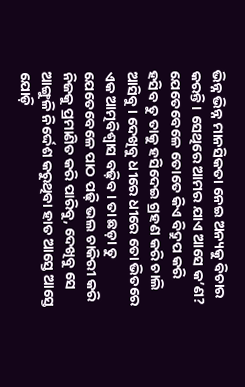ଭିନ୍ନ ଭିନ୍ନ ମାନସିକତା ନେଇ ଅନ୍ୟକୁ ବିଚାର କରନ୍ତି। ସେଥିରେ ଆମର ଯାଏ ଆସେ କ’ଣ? ଯେତେବେଳେ ତୋତେ କିଏ ବିଦ୍ରୁପ କରି ହସିବ ତୁ ତାକୁ ହସିଦେଇ ଗ୍ରହଣ କରି ଚାଲି ଆସିବୁ। ଦେଖିବୁ ଧୀରେ ଧୀରେ ତୋ ଭିତରେ ଏକ ଆତ୍ମବିଶ୍ୱାସ ବଢ଼ିବ। ତା ଛଡ଼ା ତୁ ଯେତେବେଳେ ପାଠ ପଢ଼ି ଭଲ ଚାକିରୀ କରି ନିଜକୁ ପ୍ରମାଣିତ କରି ପାରିବୁ, ଦେଖିବୁ ସେ ଆଙ୍ଗୁଳି ନିର୍ଦ୍ଦେଶ କରୁଥିବା ହାତ ଆସ୍ତେ ଆସ୍ତେ ଯୋଡ଼ି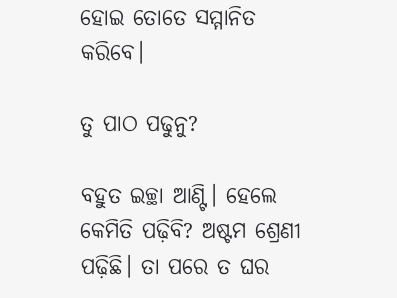ହୋଇ ତୋତେ ସମ୍ମାନିତ କରିବେ।

ତୁ ପାଠ ପଢୁନୁ?

ବହୁତ ଇଚ୍ଛା ଆଣ୍ଟି। ହେଲେ କେମିତି ପଢ଼ିବି? ଅଷ୍ଟମ ଶ୍ରେଣୀ ପଢ଼ିଛି। ତା ପରେ ତ ଘର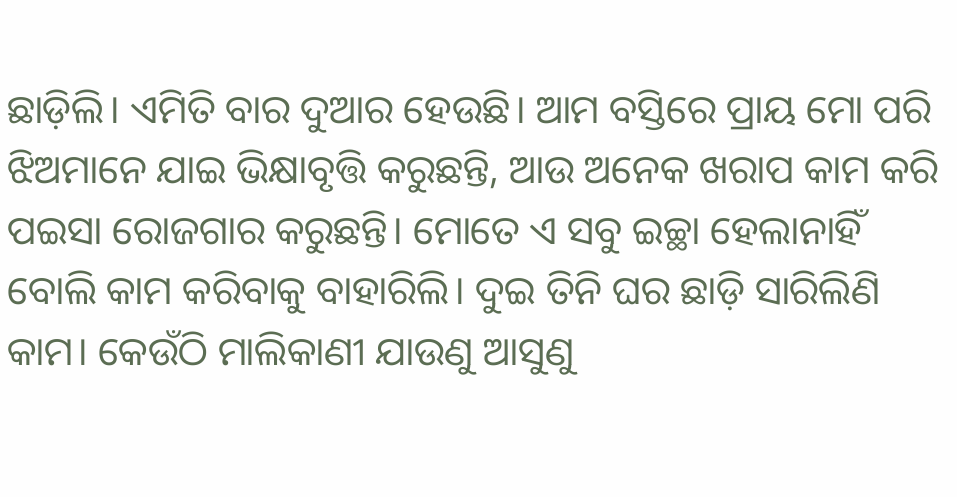ଛାଡ଼ିଲି। ଏମିତି ବାର ଦୁଆର ହେଉଛି। ଆମ ବସ୍ତିରେ ପ୍ରାୟ ମୋ ପରି ଝିଅମାନେ ଯାଇ ଭିକ୍ଷାବୃତ୍ତି କରୁଛନ୍ତି, ଆଉ ଅନେକ ଖରାପ କାମ କରି ପଇସା ରୋଜଗାର କରୁଛନ୍ତି। ମୋତେ ଏ ସବୁ ଇଚ୍ଛା ହେଲାନାହିଁ ବୋଲି କାମ କରିବାକୁ ବାହାରିଲି। ଦୁଇ ତିନି ଘର ଛାଡ଼ି ସାରିଲିଣି କାମ। କେଉଁଠି ମାଲିକାଣୀ ଯାଉଣୁ ଆସୁଣୁ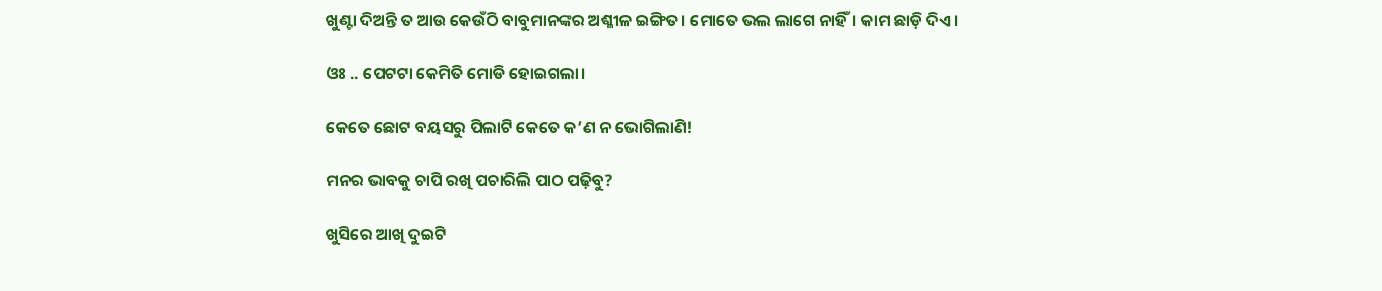ଖୁଣ୍ଟା ଦିଅନ୍ତି ତ ଆଉ କେଉଁଠି ବାବୁମାନଙ୍କର ଅଶ୍ଳୀଳ ଇଙ୍ଗିତ। ମୋତେ ଭଲ ଲାଗେ ନାହିଁ। କାମ ଛାଡ଼ି ଦିଏ।

ଓଃ .. ପେଟଟା କେମିତି ମୋଡି ହୋଇଗଲା।

କେତେ ଛୋଟ ବୟସରୁ ପିଲାଟି କେତେ କ’ଣ ନ ଭୋଗିଲାଣି!

ମନର ଭାବକୁ ଚାପି ରଖି ପଚାରିଲି ପାଠ ପଢ଼ିବୁ?

ଖୁସିରେ ଆଖି ଦୁଇଟି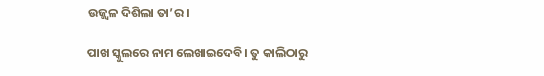ଉଜ୍ଜ୍ୱଳ ଦିଶିଲା ତା’ର।

ପାଖ ସ୍କୁଲରେ ନାମ ଲେଖାଇଦେବି। ତୁ କାଲିଠାରୁ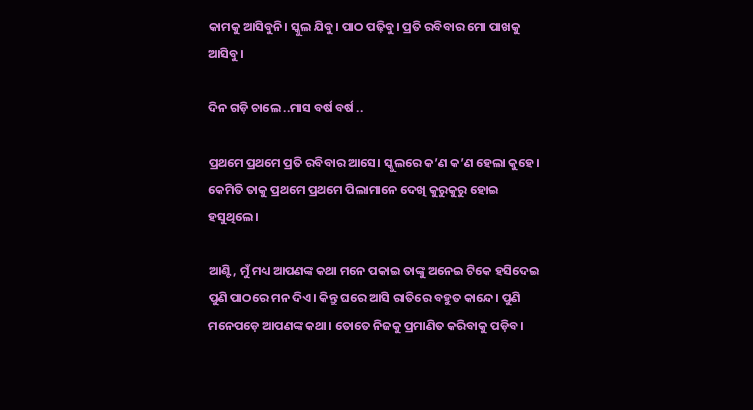କାମକୁ ଆସିବୁନି। ସ୍କୁଲ ଯିବୁ। ପାଠ ପଢ଼ିବୁ। ପ୍ରତି ରବିବାର ମୋ ପାଖକୁ ଆସିବୁ।

ଦିନ ଗଡ଼ି ଚାଲେ ..ମାସ ବର୍ଷ ବର୍ଷ ..

ପ୍ରଥମେ ପ୍ରଥମେ ପ୍ରତି ରବିବାର ଆସେ। ସ୍କୁଲରେ କ’ଣ କ’ଣ ହେଲା କୁହେ। କେମିତି ତାକୁ ପ୍ରଥମେ ପ୍ରଥମେ ପିଲାମାନେ ଦେଖି କୁରୁକୁରୁ ହୋଇ ହସୁଥିଲେ।

ଆଣ୍ଟି, ମୁଁ ମଧ୍ୟ ଆପଣଙ୍କ କଥା ମନେ ପକାଇ ତାଙ୍କୁ ଅନେଇ ଟିକେ ହସିଦେଇ ପୁଣି ପାଠରେ ମନ ଦିଏ। କିନ୍ତୁ ଘରେ ଆସି ରାତିରେ ବହୁତ କାନ୍ଦେ। ପୁଣି ମନେପଡ଼େ ଆପଣଙ୍କ କଥା। ତୋତେ ନିଜକୁ ପ୍ରମାଣିତ କରିବାକୁ ପଡ଼ିବ।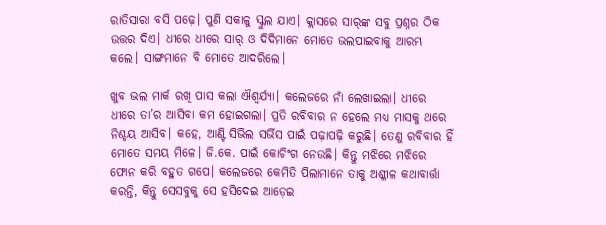ରାତିସାରା ବସି ପଢ଼େ। ପୁଣି ସକାଳୁ ସ୍କୁଲ ଯାଏ। କ୍ଲାସରେ ସାର୍‌ଙ୍କ ସବୁ ପ୍ରଶ୍ନର ଠିକ ଉତ୍ତର ଦିଏ। ଧୀରେ ଧୀରେ ସାର୍‌ ଓ ଦିଦିମାନେ ମୋତେ ଭଲପାଇବାକୁ ଆରମ୍ଭ କଲେ। ସାଙ୍ଗମାନେ ବି ମୋତେ ଆଦରିଲେ।

ଖୁବ ଭଲ ମାର୍କ ରଖି ପାସ କଲା ଐଶ୍ୱର୍ଯ୍ୟା। କଲେଜରେ ନାଁ ଲେଖାଇଲା। ଧୀରେ ଧୀରେ ତା’ର ଆସିବା କମ ହୋଇଗଲା। ପ୍ରତି ରବିବାର ନ ହେଲେ ମଧ୍ୟ ମାସକୁ ଥରେ ନିଶ୍ଚୟ ଆସିବ। କହେ, ଆଣ୍ଟି ସିଭିଲ ସର୍ଭିସ ପାଇଁ ପଢ଼ାପଢ଼ି କରୁଛି। ତେଣୁ ରବିବାର ହିଁ ମୋତେ ସମୟ ମିଳେ। ଜି.କେ. ପାଇଁ କୋଚିଂଗ ନେଉଛି। କିନ୍ତୁ ମଝିରେ ମଝିରେ ଫୋନ କରି ବହୁତ ଗପେ। କଲେଜରେ କେମିତି ପିଲାମାନେ ତାକୁ ଅଶ୍ଳୀଳ କଥାବାର୍ତ୍ତା କରନ୍ତି, କିନ୍ତୁ ସେସବୁକୁ ସେ ହସିଦେଇ ଆଡ଼େଇ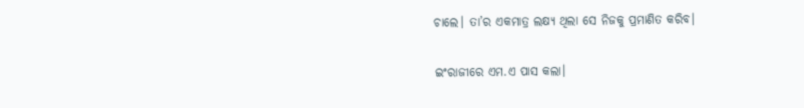ଚାଲେ। ତା’ର ଏକମାତ୍ର ଲକ୍ଷ୍ୟ ଥିଲା ସେ ନିଜକୁ ପ୍ରମାଣିତ କରିବ।

ଇଂରାଜୀରେ ଏମ.ଏ ପାସ କଲା।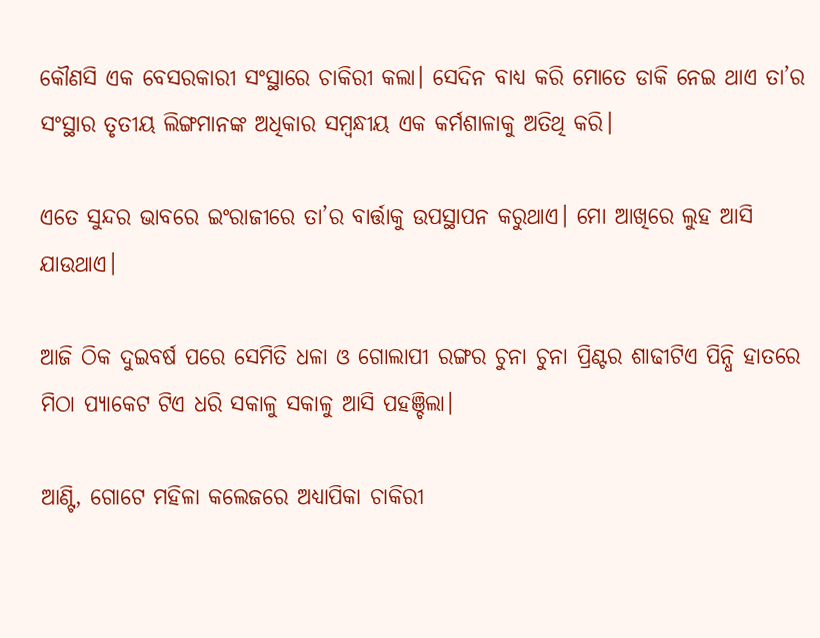କୌଣସି ଏକ ବେସରକାରୀ ସଂସ୍ଥାରେ ଚାକିରୀ କଲା। ସେଦିନ ବାଧ୍ୟ କରି ମୋତେ ଡାକି ନେଇ ଥାଏ ତା’ର ସଂସ୍ଥାର ତୃତୀୟ ଲିଙ୍ଗମାନଙ୍କ ଅଧିକାର ସମ୍ବନ୍ଧୀୟ ଏକ କର୍ମଶାଳାକୁ ଅତିଥି କରି।

ଏତେ ସୁନ୍ଦର ଭାବରେ ଇଂରାଜୀରେ ତା’ର ବାର୍ତ୍ତାକୁ ଉପସ୍ଥାପନ କରୁଥାଏ। ମୋ ଆଖିରେ ଲୁହ ଆସି ଯାଉଥାଏ।

ଆଜି ଠିକ ଦୁଇବର୍ଷ ପରେ ସେମିତି ଧଳା ଓ ଗୋଲାପୀ ରଙ୍ଗର ଚୁନା ଚୁନା ପ୍ରିଣ୍ଟର ଶାଢୀଟିଏ ପିନ୍ଧି ହାତରେ ମିଠା ପ୍ୟାକେଟ ଟିଏ ଧରି ସକାଳୁ ସକାଳୁ ଆସି ପହଞ୍ଚିଲା।

ଆଣ୍ଟି, ଗୋଟେ ମହିଳା କଲେଜରେ ଅଧ୍ୟାପିକା ଚାକିରୀ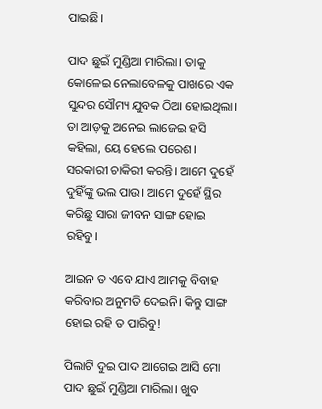ପାଇଛି।

ପାଦ ଛୁଇଁ ମୁଣ୍ଡିଆ ମାରିଲା। ତାକୁ କୋଳେଇ ନେଲାବେଳକୁ ପାଖରେ ଏକ ସୁନ୍ଦର ସୌମ୍ୟ ଯୁବକ ଠିଆ ହୋଇଥିଲା। ତା ଆଡ଼କୁ ଅନେଇ ଲାଜେଇ ହସି କହିଲା, ୟେ ହେଲେ ପରେଶ। ସରକାରୀ ଚାକିରୀ କରନ୍ତି। ଆମେ ଦୁହେଁ ଦୁହିଁଙ୍କୁ ଭଲ ପାଉ। ଆମେ ଦୁହେଁ ସ୍ଥିର କରିଛୁ ସାରା ଜୀବନ ସାଙ୍ଗ ହୋଇ ରହିବୁ।

ଆଇନ ତ ଏବେ ଯାଏ ଆମକୁ ବିବାହ କରିବାର ଅନୁମତି ଦେଇନି। କିନ୍ତୁ ସାଙ୍ଗ ହୋଇ ରହି ତ ପାରିବୁ!

ପିଲାଟି ଦୁଇ ପାଦ ଆଗେଇ ଆସି ମୋ ପାଦ ଛୁଇଁ ମୁଣ୍ଡିଆ ମାରିଲା। ଖୁବ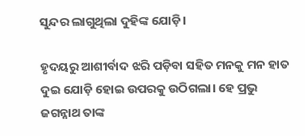ସୁନ୍ଦର ଲାଗୁଥିଲା ଦୁହିଙ୍କ ଯୋଡ଼ି।

ହୃଦୟରୁ ଆଶୀର୍ବାଦ ଝରି ପଡ଼ିବା ସହିତ ମନକୁ ମନ ହାତ ଦୁଇ ଯୋଡ଼ି ହୋଇ ଉପରକୁ ଉଠିଗଲା। ହେ ପ୍ରଭୁ ଜଗନ୍ନାଥ ତାଙ୍କ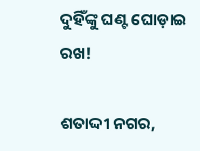ଦୁହିଁଙ୍କୁ ଘଣ୍ଟ ଘୋଡ଼ାଇ ରଖ!

ଶତାଦ୍ଦୀ ନଗର,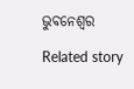ଭୁବନେଶ୍ୱର

Related story